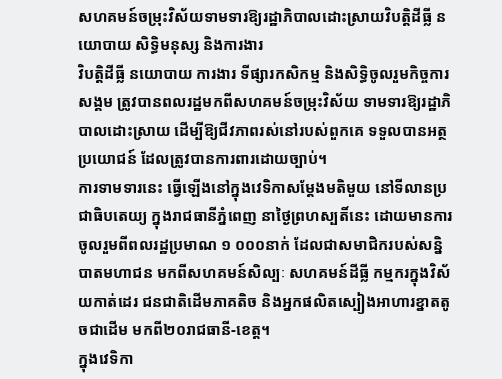សហគមន៍ចម្រុះវិស័យទាមទារឱ្យរដ្ឋាភិបាលដោះស្រាយវិបត្តិដីធ្លី នយោបាយ សិទ្ធិមនុស្ស និងការងារ
វិបត្តិដីធ្លី នយោបាយ ការងារ ទីផ្សារកសិកម្ម និងសិទ្ធិចូលរួមកិច្ចការសង្គម ត្រូវបានពលរដ្ឋមកពីសហគមន៍ចម្រុះវិស័យ ទាមទារឱ្យរដ្ឋាភិបាលដោះស្រាយ ដើម្បីឱ្យជីវភាពរស់នៅរបស់ពួកគេ ទទួលបានអត្ថប្រយោជន៍ ដែលត្រូវបានការពារដោយច្បាប់។
ការទាមទារនេះ ធ្វើឡើងនៅក្នុងវេទិកាសម្តែងមតិមួយ នៅទីលានប្រជាធិបតេយ្យ ក្នុងរាជធានីភ្នំពេញ នាថ្ងៃព្រហស្បតិ៍នេះ ដោយមានការចូលរួមពីពលរដ្ឋប្រមាណ ១ ០០០នាក់ ដែលជាសមាជិករបស់សន្និបាតមហាជន មកពីសហគមន៍សិល្បៈ សហគមន៍ដីធ្លី កម្មករក្នុងវិស័យកាត់ដេរ ជនជាតិដើមភាគតិច និងអ្នកផលិតស្បៀងអាហារខ្នាតតូចជាដើម មកពី២០រាជធានី-ខេត្ត។
ក្នុងវេទិកា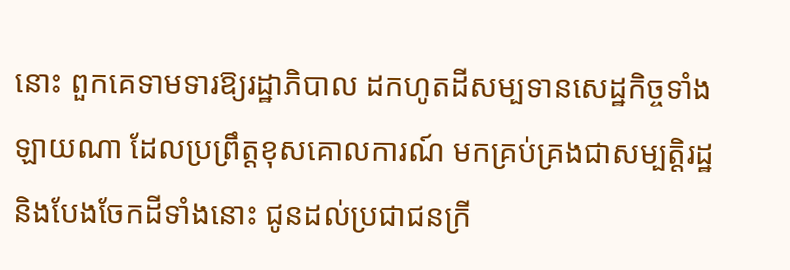នោះ ពួកគេទាមទារឱ្យរដ្ឋាភិបាល ដកហូតដីសម្បទានសេដ្ឋកិច្ចទាំងឡាយណា ដែលប្រព្រឹត្តខុសគោលការណ៍ មកគ្រប់គ្រងជាសម្បត្តិរដ្ឋ និងបែងចែកដីទាំងនោះ ជូនដល់ប្រជាជនក្រី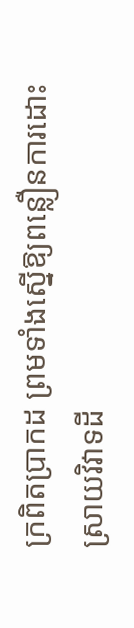ក្រពិតប្រាកដ ព្រមទាំងស្នើឱ្យពន្លឿនការដោះស្រាយវិវាទដី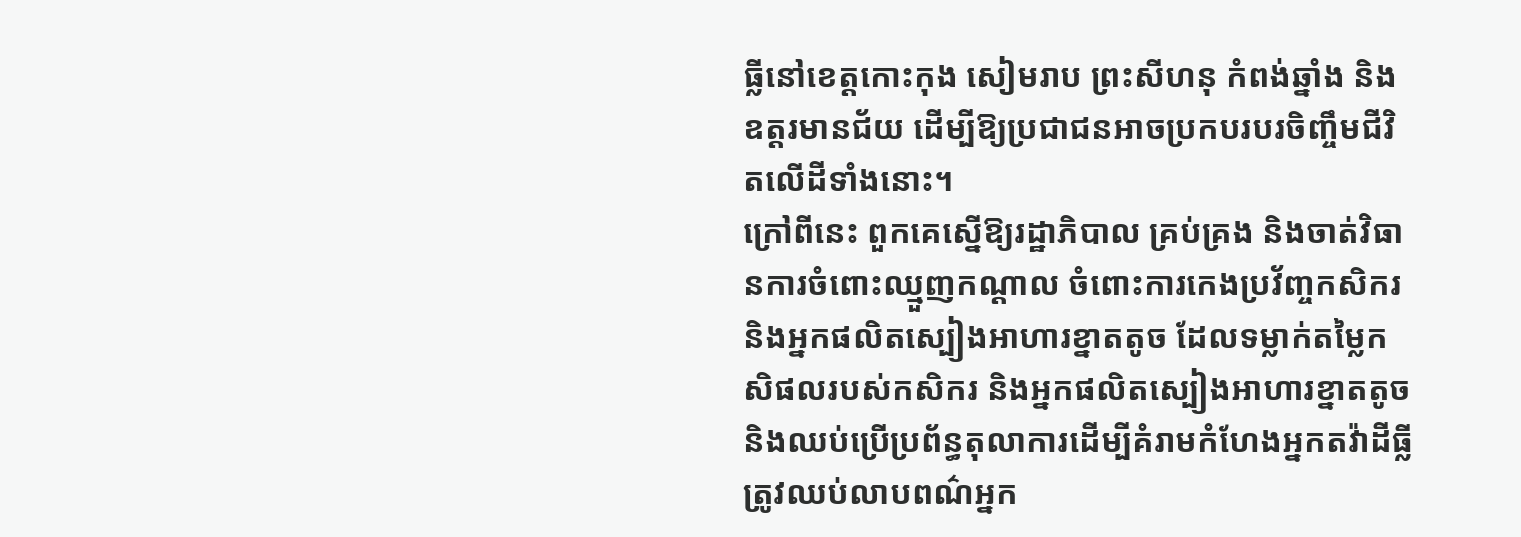ធ្លីនៅខេត្តកោះកុង សៀមរាប ព្រះសីហនុ កំពង់ឆ្នាំង និងឧត្តរមានជ័យ ដើម្បីឱ្យប្រជាជនអាចប្រកបរបរចិញ្ចឹមជីវិតលើដីទាំងនោះ។
ក្រៅពីនេះ ពួកគេស្នើឱ្យរដ្ឋាភិបាល គ្រប់គ្រង និងចាត់វិធានការចំពោះឈ្មួញកណ្តាល ចំពោះការកេងប្រវ័ញ្ចកសិករ និងអ្នកផលិតស្បៀងអាហារខ្នាតតូច ដែលទម្លាក់តម្លៃកសិផលរបស់កសិករ និងអ្នកផលិតស្បៀងអាហារខ្នាតតូច និងឈប់ប្រើប្រព័ន្ធតុលាការដើម្បីគំរាមកំហែងអ្នកតវ៉ាដីធ្លី ត្រូវឈប់លាបពណ៌អ្នក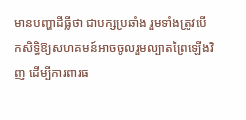មានបញ្ហាដីធ្លីថា ជាបក្សប្រឆាំង រួមទាំងត្រូវបើកសិទ្ធិឱ្យសហគមន៍អាចចូលរួមល្បាតព្រៃឡើងវិញ ដើម្បីការពារធ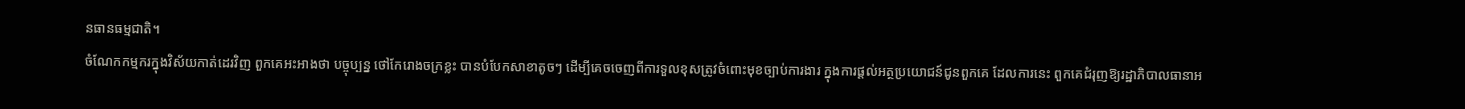នធានធម្មជាតិ។
ចំណែកកម្មករក្នុងវិស័យកាត់ដេរវិញ ពួកគេអះអាងថា បច្ចុប្បន្ន ថៅកែរោងចក្រខ្លះ បានបំបែកសាខាតូចៗ ដើម្បីគេចចេញពីការទួលខុសត្រូវចំពោះមុខច្បាប់ការងារ ក្នុងការផ្តល់អត្ថប្រយោជន៍ជូនពួកគេ ដែលការនេះ ពួកគេជំរុញឱ្យរដ្ឋាភិបាលធានាអ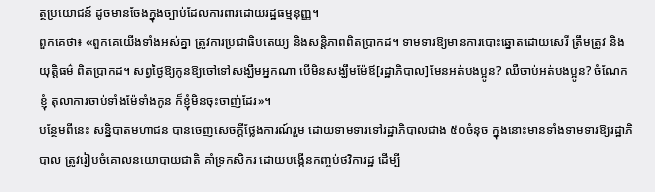ត្ថប្រយោជន៍ ដូចមានចែងក្នុងច្បាប់ដែលការពារដោយរដ្ឋធម្មនុញ្ញ។
ពួកគេថា៖ «ពួកគេយើងទាំងអស់គ្នា ត្រូវការប្រជាធិបតេយ្យ និងសន្តិភាពពិតប្រាកដ។ ទាមទារឱ្យមានការបោះឆ្នោតដោយសេរី ត្រឹមត្រូវ និងយុត្តិធម៌ ពិតប្រាកដ។ សព្វថ្ងៃឱ្យកូនឱ្យចៅទៅសង្ឃឹមអ្នកណា បើមិនសង្ឃឹមម៉ែឪ[រដ្ឋាភិបាល]មែនអត់បងប្អូន? ឈឺចាប់អត់បងប្អូន? ចំណែកខ្ញុំ តុលាការចាប់ទាំងម៉ែទាំងកូន ក៏ខ្ញុំមិនចុះចាញ់ដែរ»។
បន្ថែមពីនេះ សន្និបាតមហាជន បានចេញសេចក្តីថ្លែងការណ៍រួម ដោយទាមទារទៅរដ្ឋាភិបាលជាង ៥០ចំនុច ក្នុងនោះមានទាំងទាមទារឱ្យរដ្ឋាភិបាល ត្រូវរៀបចំគោលនយោបាយជាតិ គាំទ្រកសិករ ដោយបង្កើនកញ្ចប់ថវិការដ្ឋ ដើម្បី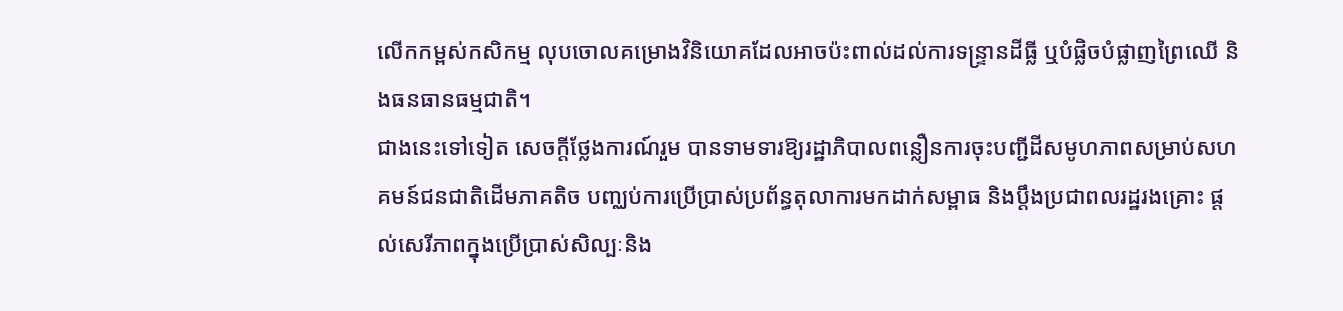លើកកម្ពស់កសិកម្ម លុបចោលគម្រោងវិនិយោគដែលអាចប៉ះពាល់ដល់ការទន្រ្ទានដីធ្លី ឬបំផ្លិចបំផ្លាញព្រៃឈើ និងធនធានធម្មជាតិ។
ជាងនេះទៅទៀត សេចក្តីថ្លែងការណ៍រួម បានទាមទារឱ្យរដ្ឋាភិបាលពន្លឿនការចុះបញ្ជីដីសមូហភាពសម្រាប់សហគមន៍ជនជាតិដើមភាគតិច បញ្ឈប់ការប្រើប្រាស់ប្រព័ន្ធតុលាការមកដាក់សម្ពាធ និងប្តឹងប្រជាពលរដ្ឋរងគ្រោះ ផ្តល់សេរីភាពក្នុងប្រើប្រាស់សិល្បៈនិង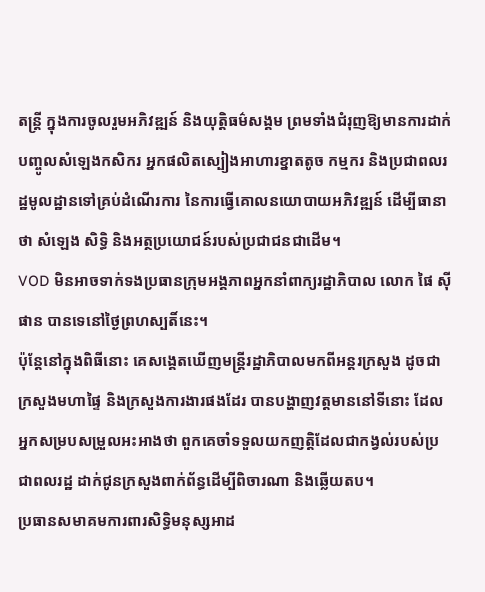តន្រ្តី ក្នុងការចូលរួមអភិវឌ្ឍន៍ និងយុត្តិធម៌សង្គម ព្រមទាំងជំរុញឱ្យមានការដាក់បញ្ចូលសំឡេងកសិករ អ្នកផលិតស្បៀងអាហារខ្នាតតូច កម្មករ និងប្រជាពលរដ្ឋមូលដ្ឋានទៅគ្រប់ដំណើរការ នៃការធ្វើគោលនយោបាយអភិវឌ្ឍន៍ ដើម្បីធានាថា សំឡេង សិទ្ធិ និងអត្ថប្រយោជន៍របស់ប្រជាជនជាដើម។
VOD មិនអាចទាក់ទងប្រធានក្រុមអង្គភាពអ្នកនាំពាក្យរដ្ឋាភិបាល លោក ផៃ ស៊ីផាន បានទេនៅថ្ងៃព្រហស្បតិ៍នេះ។
ប៉ុន្តែនៅក្នុងពិធីនោះ គេសង្គេតឃើញមន្ត្រីរដ្ឋាភិបាលមកពីអន្តរក្រសួង ដូចជា ក្រសួងមហាផ្ទៃ និងក្រសួងការងារផងដែរ បានបង្ហាញវត្តមាននៅទីនោះ ដែលអ្នកសម្របសម្រួលអះអាងថា ពួកគេចាំទទួលយកញត្តិដែលជាកង្វល់របស់ប្រជាពលរដ្ឋ ដាក់ជូនក្រសួងពាក់ព័ន្ធដើម្បីពិចារណា និងឆ្លើយតប។
ប្រធានសមាគមការពារសិទ្ធិមនុស្សអាដ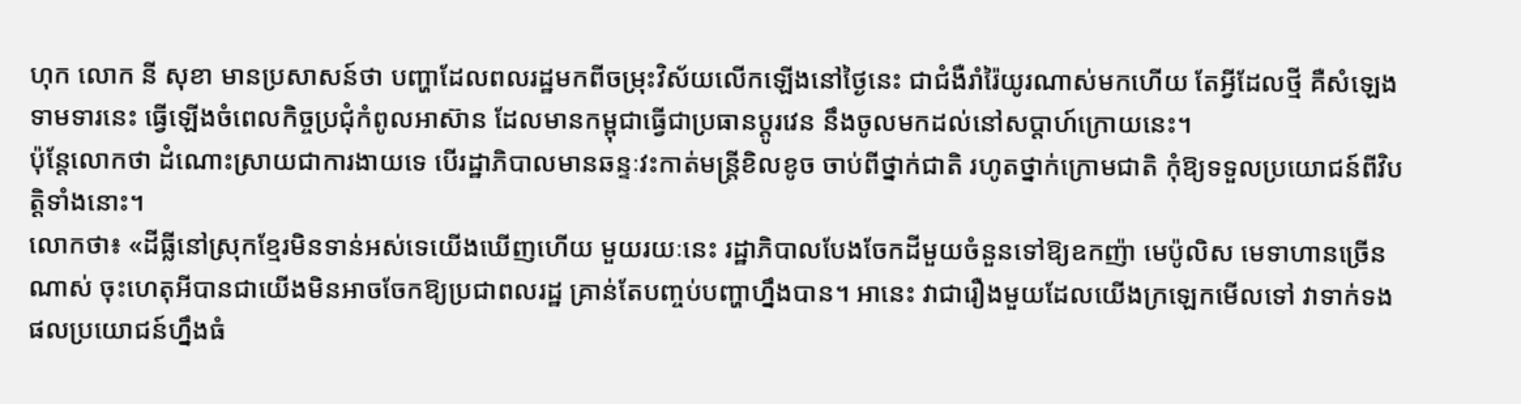ហុក លោក នី សុខា មានប្រសាសន៍ថា បញ្ហាដែលពលរដ្ឋមកពីចម្រុះវិស័យលើកឡើងនៅថ្ងៃនេះ ជាជំងឺរាំរ៉ៃយូរណាស់មកហើយ តែអ្វីដែលថ្មី គឺសំឡេងទាមទារនេះ ធ្វើឡើងចំពេលកិច្ចប្រជុំកំពូលអាស៊ាន ដែលមានកម្ពុជាធ្វើជាប្រធានប្តូរវេន នឹងចូលមកដល់នៅសប្តាហ៍ក្រោយនេះ។
ប៉ុន្តែលោកថា ដំណោះស្រាយជាការងាយទេ បើរដ្ឋាភិបាលមានឆន្ទៈវះកាត់មន្ត្រីខិលខូច ចាប់ពីថ្នាក់ជាតិ រហូតថ្នាក់ក្រោមជាតិ កុំឱ្យទទួលប្រយោជន៍ពីវិបត្តិទាំងនោះ។
លោកថា៖ «ដីធ្លីនៅស្រុកខ្មែរមិនទាន់អស់ទេយើងឃើញហើយ មួយរយៈនេះ រដ្ឋាភិបាលបែងចែកដីមួយចំនួនទៅឱ្យឧកញ៉ា មេប៉ូលិស មេទាហានច្រើនណាស់ ចុះហេតុអីបានជាយើងមិនអាចចែកឱ្យប្រជាពលរដ្ឋ គ្រាន់តែបញ្ចប់បញ្ហាហ្នឹងបាន។ អានេះ វាជារឿងមួយដែលយើងក្រឡេកមើលទៅ វាទាក់ទងផលប្រយោជន៍ហ្នឹងធំ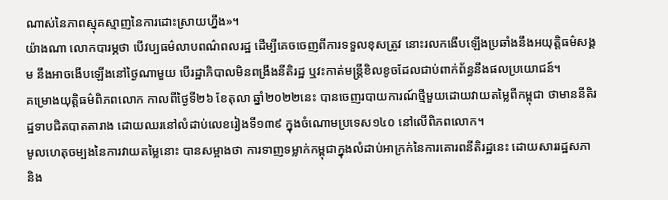ណាស់នៃភាពស្មុគស្មាញនៃការដោះស្រាយហ្នឹង»។
យ៉ាងណា លោកបារម្ភថា បើវប្បធម៌លាបពណ៌ពលរដ្ឋ ដើម្បីគេចចេញពីការទទួលខុសត្រូវ នោះរលកងើបឡើងប្រឆាំងនឹងអយុត្តិធម៌សង្គម នឹងអាចងើបឡើងនៅថ្ងៃណាមួយ បើរដ្ឋាភិបាលមិនពង្រឹងនីតិរដ្ឋ ឬវះកាត់មន្ត្រីខិលខូចដែលជាប់ពាក់ព័ន្ធនឹងផលប្រយោជន៍។
គម្រោងយុត្តិធម៌ពិភពលោក កាលពីថ្ងៃទី២៦ ខែតុលា ឆ្នាំ២០២២នេះ បានចេញរបាយការណ៍ថ្មីមួយដោយវាយតម្លៃពីកម្ពុជា ថាមាននីតិរដ្ឋទាបជិតបាតតារាង ដោយឈរនៅលំដាប់លេខរៀងទី១៣៩ ក្នុងចំណោមប្រទេស១៤០ នៅលើពិភពលោក។
មូលហេតុចម្បងនៃការវាយតម្លៃនោះ បានសម្អាងថា ការទាញទម្លាក់កម្ពុជាក្នុងលំដាប់អាក្រក់នៃការគោរពនីតិរដ្ឋនេះ ដោយសាររដ្ឋសភា និង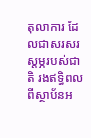តុលាការ ដែលជាសរសរស្តម្ភរបស់ជាតិ រងឥទ្ធិពលពីស្ថាប័នអ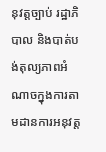នុវត្តច្បាប់ រដ្ឋាភិបាល និងបាត់បង់តុល្យភាពអំណាចក្នុងការតាមដានការអនុវត្ត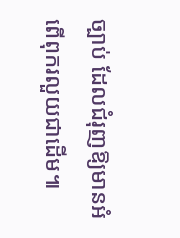ច្បាប់ ដែលជំរុញឱ្យមានអំពើពុករលួយជាដើម៕